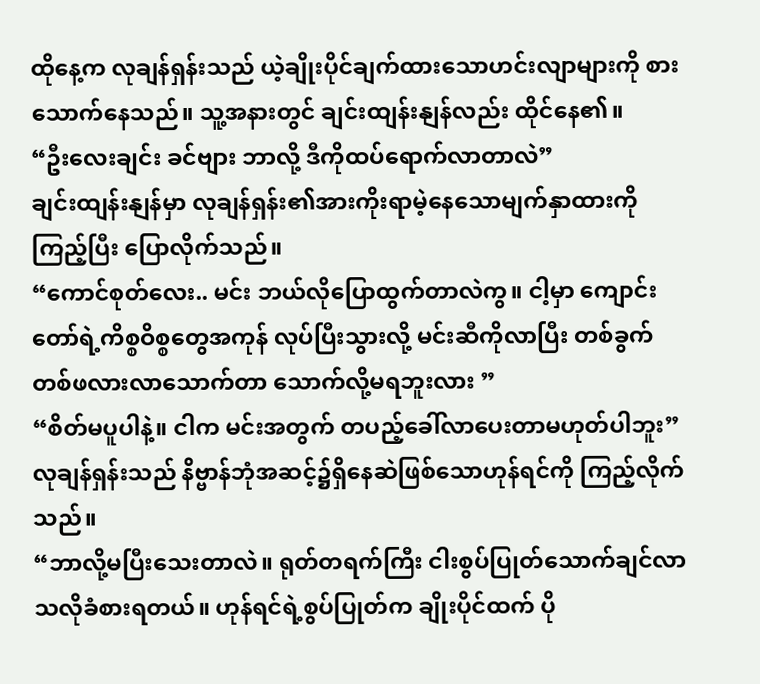ထိုနေ့က လုချန်ရှန်းသည် ယဲ့ချိုးပိုင်ချက်ထားသောဟင်းလျာများကို စားသောက်နေသည်။ သူ့အနားတွင် ချင်းထျန်းနျန်လည်း ထိုင်နေ၏။
“ဦးလေးချင်း ခင်ဗျား ဘာလို့ ဒီကိုထပ်ရောက်လာတာလဲ”
ချင်းထျန်းနျန်မှာ လုချန်ရှန်း၏အားကိုးရာမဲ့နေသောမျက်နှာထားကို ကြည့်ပြီး ပြောလိုက်သည်။
“ကောင်စုတ်လေး.. မင်း ဘယ်လိုပြောထွက်တာလဲကွ။ ငါ့မှာ ကျောင်းတော်ရဲ့ကိစ္စဝိစ္စတွေအကုန် လုပ်ပြီးသွားလို့ မင်းဆီကိုလာပြီး တစ်ခွက်တစ်ဖလားလာသောက်တာ သောက်လို့မရဘူးလား ”
“စိတ်မပူပါနဲ့။ ငါက မင်းအတွက် တပည့်ခေါ်လာပေးတာမဟုတ်ပါဘူး”
လုချန်ရှန်းသည် နိဗ္ဗာန်ဘုံအဆင့်၌ရှိနေဆဲဖြစ်သောဟုန်ရင်ကို ကြည့်လိုက်သည်။
“ဘာလို့မပြီးသေးတာလဲ။ ရုတ်တရက်ကြီး ငါးစွပ်ပြုတ်သောက်ချင်လာသလိုခံစားရတယ်။ ဟုန်ရင်ရဲ့စွပ်ပြုတ်က ချိုးပိုင်ထက် ပို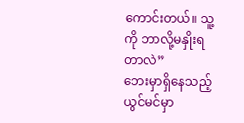ကောင်းတယ်။ သူ့ကို ဘာလို့မနှိုးရတာလဲ”
ဘေးမှာရှိနေသည့် ယွင်မင်မှာ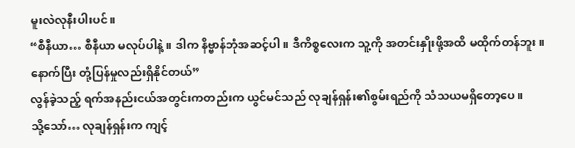မူးလဲလုနီးပါးပင်။
“စီနီယာ… စီနီယာ မလုပ်ပါနဲ့။ ဒါက နိဗ္ဗာန်ဘုံအဆင့်ပါ။ ဒီကိစ္စလေးက သူ့ကို အတင်းနှိုးဖို့အထိ မထိုက်တန်ဘူး။ နောက်ပြီး တုံ့ပြန်မှုလည်းရှိနိုင်တယ်”
လွန်ခဲ့သည့် ရက်အနည်းငယ်အတွင်းကတည်းက ယွင်မင်သည် လုချန်ရှန်း၏စွမ်းရည်ကို သံသယမရှိတော့ပေ။
သို့သော်… လုချန်ရှန်းက ကျင့်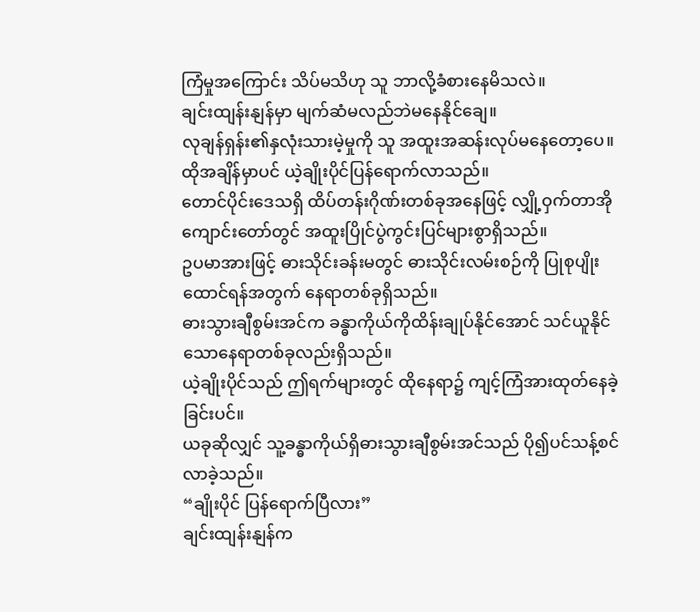ကြံမှုအကြောင်း သိပ်မသိဟု သူ ဘာလို့ခံစားနေမိသလဲ။
ချင်းထျန်းနျန်မှာ မျက်ဆံမလည်ဘဲမနေနိုင်ချေ။
လုချန်ရှန်း၏နှလုံးသားမဲ့မှုကို သူ အထူးအဆန်းလုပ်မနေတော့ပေ။
ထိုအချိန်မှာပင် ယဲ့ချိုးပိုင်ပြန်ရောက်လာသည်။
တောင်ပိုင်းဒေသရှိ ထိပ်တန်းဂိုဏ်းတစ်ခုအနေဖြင့် လျှို့ဝှက်တာအိုကျောင်းတော်တွင် အထူးပြိုင်ပွဲကွင်းပြင်များစွာရှိသည်။
ဥပမာအားဖြင့် ဓားသိုင်းခန်းမတွင် ဓားသိုင်းလမ်းစဉ်ကို ပြုစုပျိုးထောင်ရန်အတွက် နေရာတစ်ခုရှိသည်။
ဓားသွားချီစွမ်းအင်က ခန္ဓာကိုယ်ကိုထိန်းချုပ်နိုင်အောင် သင်ယူနိုင်သောနေရာတစ်ခုလည်းရှိသည်။
ယဲ့ချိုးပိုင်သည် ဤရက်များတွင် ထိုနေရာ၌ ကျင့်ကြံအားထုတ်နေခဲ့ခြင်းပင်။
ယခုဆိုလျှင် သူ့ခန္ဓာကိုယ်ရှိဓားသွားချီစွမ်းအင်သည် ပို၍ပင်သန့်စင်လာခဲ့သည်။
“ချိုးပိုင် ပြန်ရောက်ပြီလား”
ချင်းထျန်းနျန်က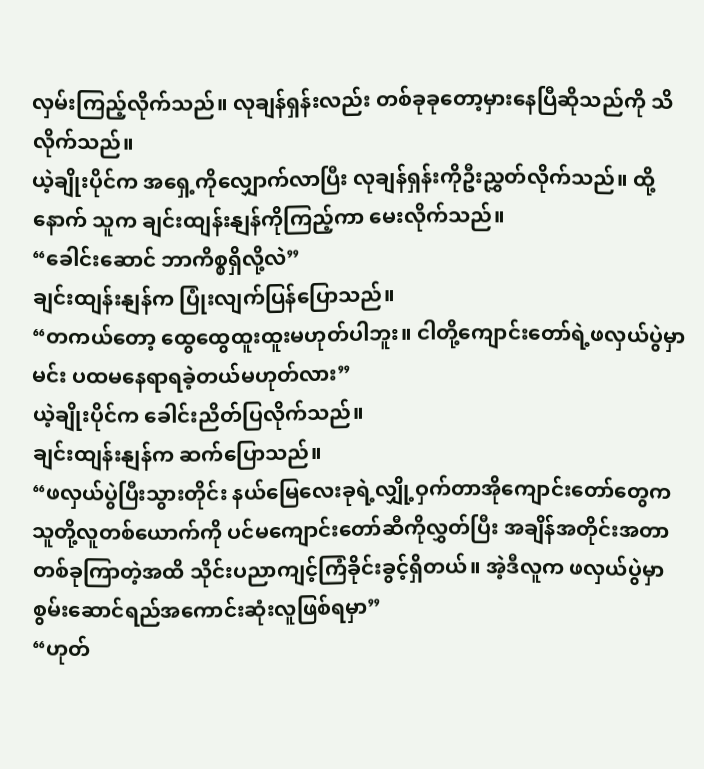လှမ်းကြည့်လိုက်သည်။ လုချန်ရှန်းလည်း တစ်ခုခုတော့မှားနေပြီဆိုသည်ကို သိလိုက်သည်။
ယဲ့ချိုးပိုင်က အရှေ့ကိုလျှောက်လာပြီး လုချန်ရှန်းကိုဦးညွှတ်လိုက်သည်။ ထို့နောက် သူက ချင်းထျန်းနျန်ကိုကြည့်ကာ မေးလိုက်သည်။
“ခေါင်းဆောင် ဘာကိစ္စရှိလို့လဲ”
ချင်းထျန်းနျန်က ပြုံးလျက်ပြန်ပြောသည်။
“တကယ်တော့ ထွေထွေထူးထူးမဟုတ်ပါဘူး။ ငါတို့ကျောင်းတော်ရဲ့ဖလှယ်ပွဲမှာ မင်း ပထမနေရာရခဲ့တယ်မဟုတ်လား”
ယဲ့ချိုးပိုင်က ခေါင်းညိတ်ပြလိုက်သည်။
ချင်းထျန်းနျန်က ဆက်ပြောသည်။
“ဖလှယ်ပွဲပြီးသွားတိုင်း နယ်မြေလေးခုရဲ့လျှို့ဝှက်တာအိုကျောင်းတော်တွေက သူတို့လူတစ်ယောက်ကို ပင်မကျောင်းတော်ဆီကိုလွှတ်ပြီး အချိန်အတိုင်းအတာတစ်ခုကြာတဲ့အထိ သိုင်းပညာကျင့်ကြံခိုင်းခွင့်ရှိတယ်။ အဲ့ဒီလူက ဖလှယ်ပွဲမှာ စွမ်းဆောင်ရည်အကောင်းဆုံးလူဖြစ်ရမှာ”
“ဟုတ်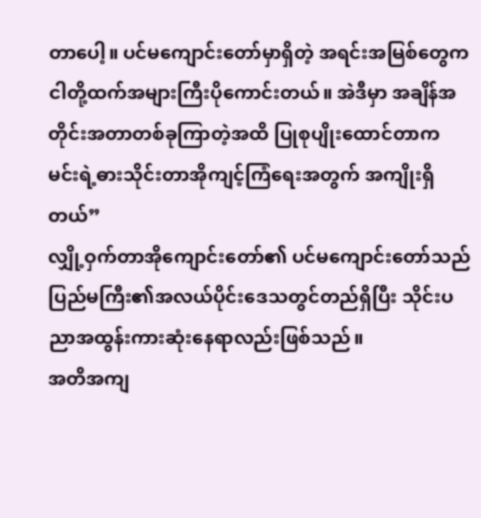တာပေါ့။ ပင်မကျောင်းတော်မှာရှိတဲ့ အရင်းအမြစ်တွေက ငါတို့ထက်အများကြီးပိုကောင်းတယ်။ အဲဒီမှာ အချိန်အတိုင်းအတာတစ်ခုကြာတဲ့အထိ ပြုစုပျိုးထောင်တာက မင်းရဲ့ဓားသိုင်းတာအိုကျင့်ကြံရေးအတွက် အကျိုးရှိတယ်”
လျှို့ဝှက်တာအိုကျောင်းတော်၏ ပင်မကျောင်းတော်သည် ပြည်မကြီး၏အလယ်ပိုင်းဒေသတွင်တည်ရှိပြီး သိုင်းပညာအထွန်းကားဆုံးနေရာလည်းဖြစ်သည်။
အတိအကျ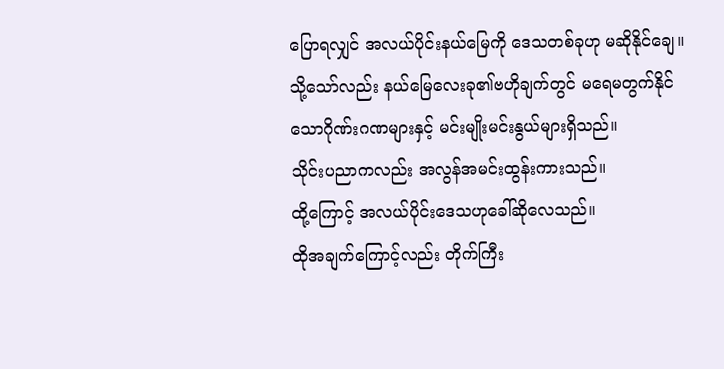ပြောရလျှင် အလယ်ပိုင်းနယ်မြေကို ဒေသတစ်ခုဟု မဆိုနိုင်ချေ။
သို့သော်လည်း နယ်မြေလေးခု၏ဗဟိုချက်တွင် မရေမတွက်နိုင်သောဂိုဏ်းဂဏများနှင့် မင်းမျိုးမင်းနွယ်များရှိသည်။
သိုင်းပညာကလည်း အလွန်အမင်းထွန်းကားသည်။
ထို့ကြောင့် အလယ်ပိုင်းဒေသဟုခေါ်ဆိုလေသည်။
ထိုအချက်ကြောင့်လည်း တိုက်ကြီး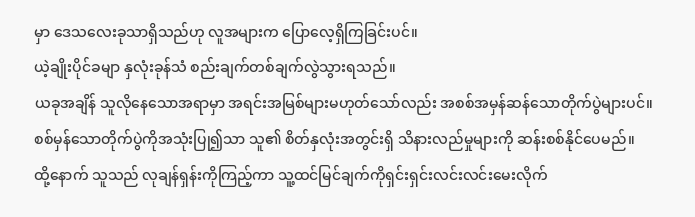မှာ ဒေသလေးခုသာရှိသည်ဟု လူအများက ပြောလေ့ရှိကြခြင်းပင်။
ယဲ့ချိုးပိုင်ခမျာ နှလုံးခုန်သံ စည်းချက်တစ်ချက်လွဲသွားရသည်။
ယခုအချိန် သူလိုနေသောအရာမှာ အရင်းအမြစ်များမဟုတ်သော်လည်း အစစ်အမှန်ဆန်သောတိုက်ပွဲများပင်။
စစ်မှန်သောတိုက်ပွဲကိုအသုံးပြု၍သာ သူ၏ စိတ်နှလုံးအတွင်းရှိ သိနားလည်မှုများကို ဆန်းစစ်နိုင်ပေမည်။
ထို့နောက် သူသည် လုချန်ရှန်းကိုကြည့်ကာ သူ့ထင်မြင်ချက်ကိုရှင်းရှင်းလင်းလင်းမေးလိုက်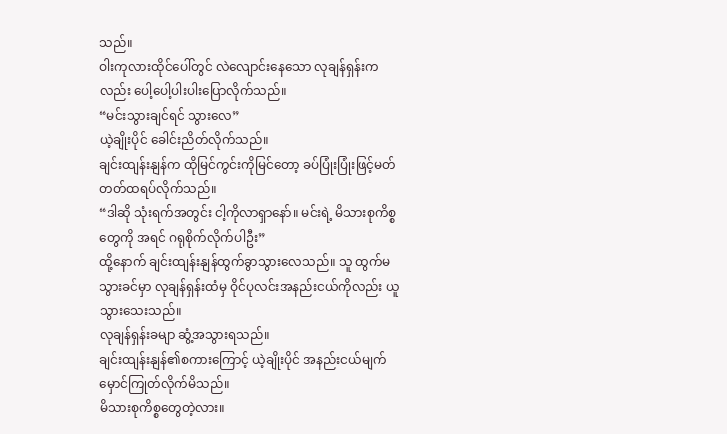သည်။
ဝါးကုလားထိုင်ပေါ်တွင် လဲလျောင်းနေသော လုချန်ရှန်းကလည်း ပေါ့ပေါ့ပါးပါးပြောလိုက်သည်။
“မင်းသွားချင်ရင် သွားလေ”
ယဲ့ချိုးပိုင် ခေါင်းညိတ်လိုက်သည်။
ချင်းထျန်းနျန်က ထိုမြင်ကွင်းကိုမြင်တော့ ခပ်ပြုံးပြုံးဖြင့်မတ်တတ်ထရပ်လိုက်သည်။
“ဒါဆို သုံးရက်အတွင်း ငါ့ကိုလာရှာနော်။ မင်းရဲ့ မိသားစုကိစ္စတွေကို အရင် ဂရုစိုက်လိုက်ပါဦး”
ထို့နောက် ချင်းထျန်းနျန်ထွက်ခွာသွားလေသည်။ သူ ထွက်မသွားခင်မှာ လုချန်ရှန်းထံမှ ဝိုင်ပုလင်းအနည်းငယ်ကိုလည်း ယူသွားသေးသည်။
လုချန်ရှန်းခမျာ ဆွံ့အသွားရသည်။
ချင်းထျန်းနျန်၏စကားကြောင့် ယဲ့ချိုးပိုင် အနည်းငယ်မျက်မှောင်ကြုတ်လိုက်မိသည်။
မိသားစုကိစ္စတွေတဲ့လား။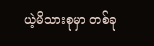ယဲ့မိသားစုမှာ တစ်ခု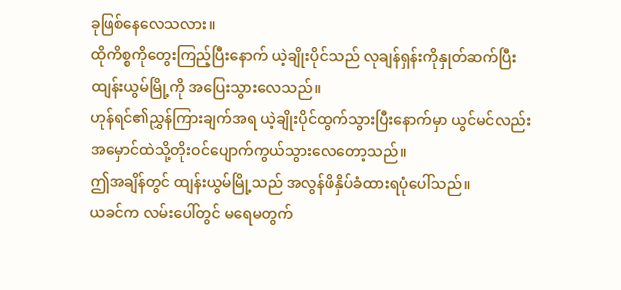ခုဖြစ်နေလေသလား။
ထိုကိစ္စကိုတွေးကြည့်ပြီးနောက် ယဲ့ချိုးပိုင်သည် လုချန်ရှန်းကိုနှုတ်ဆက်ပြီး ထျန်းယွမ်မြို့ကို အပြေးသွားလေသည်။
ဟုန်ရင်၏ညွှန်ကြားချက်အရ ယဲ့ချိုးပိုင်ထွက်သွားပြီးနောက်မှာ ယွင်မင်လည်း အမှောင်ထဲသို့တိုးဝင်ပျောက်ကွယ်သွားလေတော့သည်။
ဤအချိန်တွင် ထျန်းယွမ်မြို့သည် အလွန်ဖိနှိပ်ခံထားရပုံပေါ်သည်။
ယခင်က လမ်းပေါ်တွင် မရေမတွက်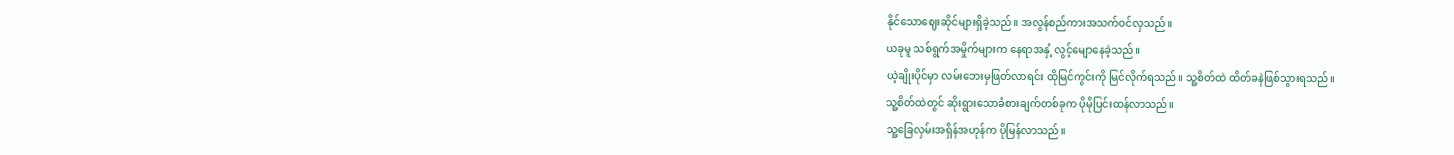နိုင်သောဈေးဆိုင်များရှိခဲ့သည်။ အလွန်စည်ကားအသက်ဝင်လှသည်။
ယခုမူ သစ်ရွက်အမှိုက်များက နေရာအနှံ့ လွင့်မျောနေခဲ့သည်။
ယဲ့ချိုးပိုင်မှာ လမ်းဘေးမှဖြတ်လာရင်း ထိုမြင်ကွင်းကို မြင်လိုက်ရသည်။ သူ့စိတ်ထဲ ထိတ်ခနဲဖြစ်သွားရသည်။
သူ့စိတ်ထဲတွင် ဆိုးရွားသောခံစားချက်တစ်ခုက ပိုမိုပြင်းထန်လာသည်။
သူ့ခြေလှမ်းအရှိန်အဟုန်က ပိုမြန်လာသည်။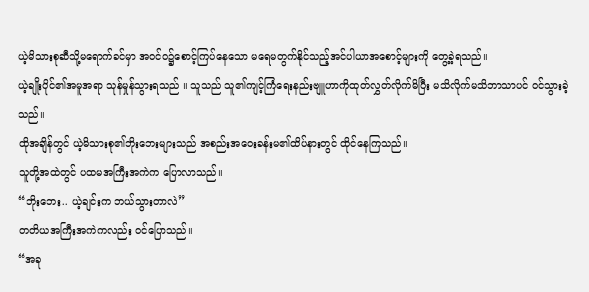ယဲ့မိသားစုဆီသို့မရောက်ခင်မှာ အဝင်ဝ၌စောင့်ကြပ်နေသော မရေမတွက်နိုင်သည့်အင်ပါယာအစောင့်များကို တွေ့ခဲ့ရသည်။
ယဲ့ချိုးပိုင်၏အမူအရာ သုန်မှုန်သွားရသည် ။ သူသည် သူ၏ကျင့်ကြံရေးနည်းဗျူဟာကိုထုတ်လွှတ်လိုက်မိပြီး မသိလိုက်မသိဘာသာပင် ဝင်သွားခဲ့သည်။
ထိုအချိန်တွင် ယဲ့မိသားစု၏ဘိုးဘေးများသည် အစည်းအဝေးခန်းမ၏ထိပ်နားတွင် ထိုင်နေကြသည်။
သူတို့အထဲတွင် ပထမအကြီးအကဲက ပြောလာသည်။
“ဘိုးဘေး.. ယဲ့ချင်းက ဘယ်သွားတာလဲ”
တတိယအကြီးအကဲကလည်း ဝင်ပြောသည်။
“အခု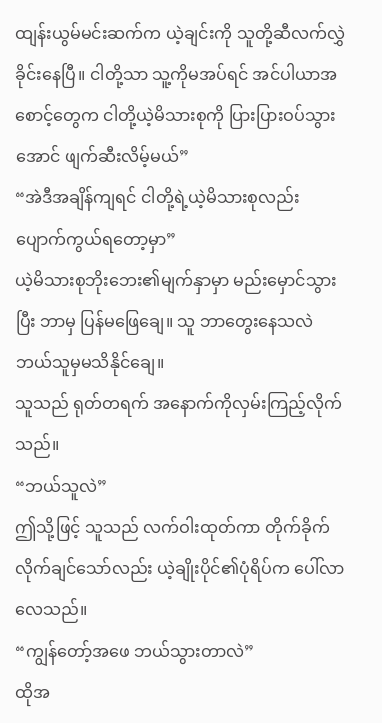ထျန်းယွမ်မင်းဆက်က ယဲ့ချင်းကို သူတို့ဆီလက်လွှဲခိုင်းနေပြီ။ ငါတို့သာ သူ့ကိုမအပ်ရင် အင်ပါယာအစောင့်တွေက ငါတို့ယဲ့မိသားစုကို ပြားပြားဝပ်သွားအောင် ဖျက်ဆီးလိမ့်မယ်”
“အဲဒီအချိန်ကျရင် ငါတို့ရဲ့ယဲ့မိသားစုလည်း ပျောက်ကွယ်ရတော့မှာ”
ယဲ့မိသားစုဘိုးဘေး၏မျက်နှာမှာ မည်းမှောင်သွားပြီး ဘာမှ ပြန်မဖြေချေ။ သူ ဘာတွေးနေသလဲ ဘယ်သူမှမသိနိုင်ချေ။
သူသည် ရုတ်တရက် အနောက်ကိုလှမ်းကြည့်လိုက်သည်။
“ဘယ်သူလဲ”
ဤသို့ဖြင့် သူသည် လက်ဝါးထုတ်ကာ တိုက်ခိုက်လိုက်ချင်သော်လည်း ယဲ့ချိုးပိုင်၏ပုံရိပ်က ပေါ်လာလေသည်။
“ကျွန်တော့်အဖေ ဘယ်သွားတာလဲ”
ထိုအ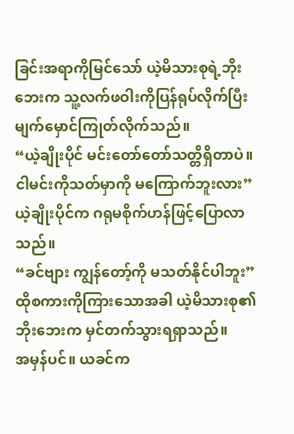ခြင်းအရာကိုမြင်သော် ယဲ့မိသားစုရဲ့ဘိုးဘေးက သူ့လက်ဖဝါးကိုပြန်ရုပ်လိုက်ပြီး မျက်မှောင်ကြုတ်လိုက်သည်။
“ယဲ့ချိုးပိုင် မင်းတော်တော်သတ္တိရှိတာပဲ။ ငါမင်းကိုသတ်မှာကို မကြောက်ဘူးလား”
ယဲ့ချိုးပိုင်က ဂရုမစိုက်ဟန်ဖြင့်ပြောလာသည်။
“ခင်ဗျား ကျွန်တော့်ကို မသတ်နိုင်ပါဘူး”
ထိုစကားကိုကြားသောအခါ ယဲ့မိသားစု၏ဘိုးဘေးက မှင်တက်သွားရရှာသည်။
အမှန်ပင်။ ယခင်က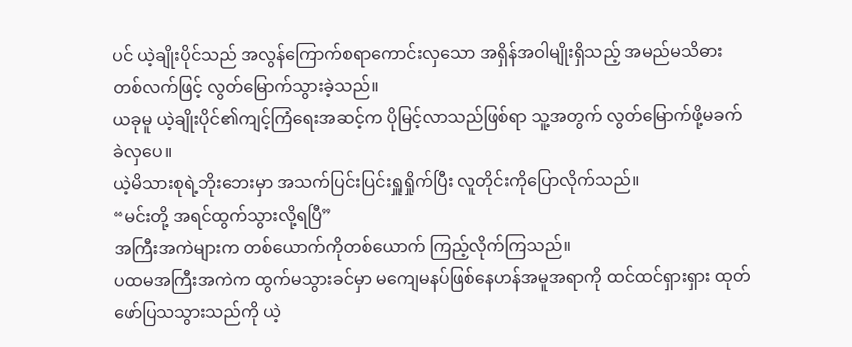ပင် ယဲ့ချိုးပိုင်သည် အလွန်ကြောက်စရာကောင်းလှသော အရှိန်အဝါမျိုးရှိသည့် အမည်မသိဓားတစ်လက်ဖြင့် လွတ်မြောက်သွားခဲ့သည်။
ယခုမူ ယဲ့ချိုးပိုင်၏ကျင့်ကြံရေးအဆင့်က ပိုမြင့်လာသည်ဖြစ်ရာ သူ့အတွက် လွတ်မြောက်ဖို့မခက်ခဲလှပေ။
ယဲ့မိသားစုရဲ့ဘိုးဘေးမှာ အသက်ပြင်းပြင်းရှူရှိုက်ပြီး လူတိုင်းကိုပြောလိုက်သည်။
“မင်းတို့ အရင်ထွက်သွားလို့ရပြီ”
အကြီးအကဲများက တစ်ယောက်ကိုတစ်ယောက် ကြည့်လိုက်ကြသည်။
ပထမအကြီးအကဲက ထွက်မသွားခင်မှာ မကျေမနပ်ဖြစ်နေဟန်အမူအရာကို ထင်ထင်ရှားရှား ထုတ်ဖော်ပြသသွားသည်ကို ယဲ့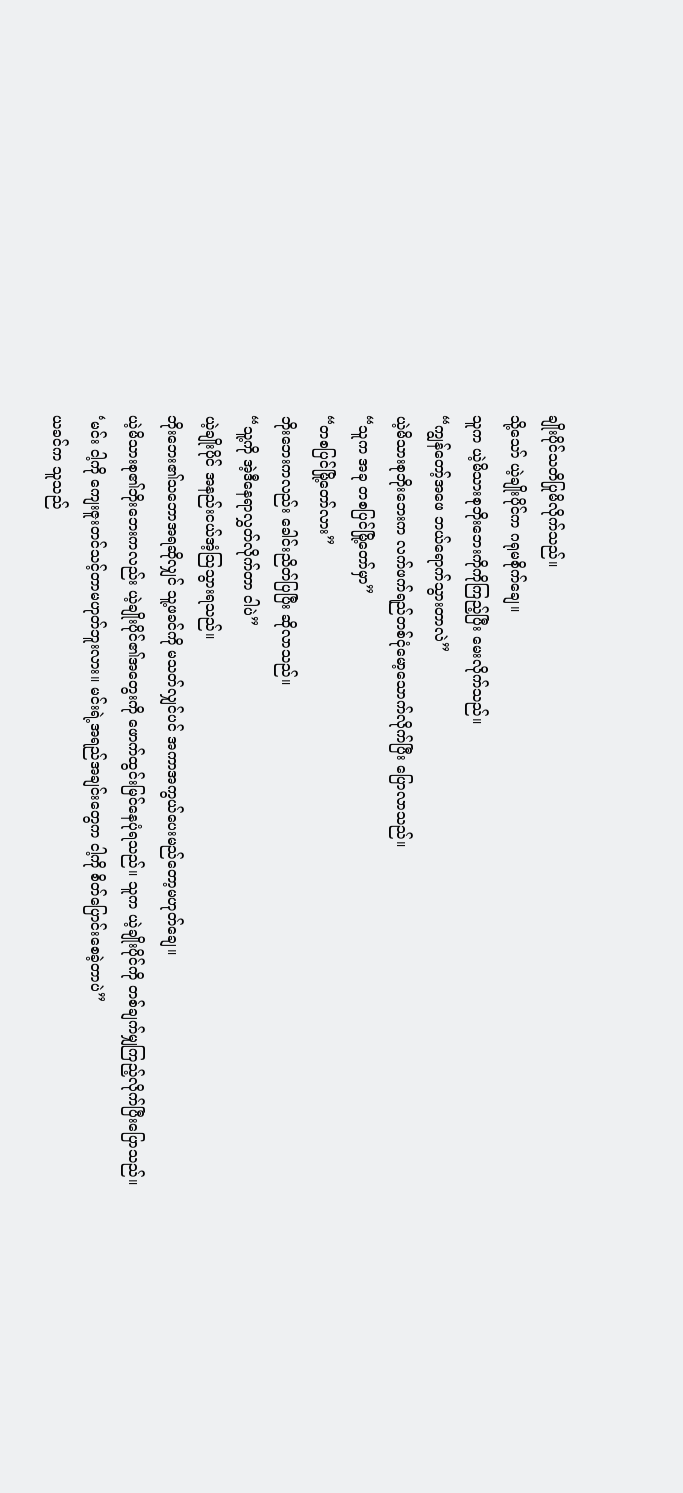ချိုးပိုင်သတိပြုမိလိုက်သည်။
သို့သော် ယဲ့ချိုးပိုင်က ဂရုမစိုက်ချေ။
သူက ယဲ့မိသားစုဘိုးဘေးကိုကိုကြည့်ပြီး မေးလိုက်သည်။
“ကျွန်တော့်အဖေ ဘယ်ရောက်သွားတာလဲ”
ယဲ့မိသားစုဘိုးဘေးက လက်ဖက်ရည်တစ်ငုံမော့သောက်လိုက်ပြီး ပြောလာသည်။
“သူက အခု တစပြင်မြို့တော်မှာ”
“တစပြင်မြို့တော်လား”
ဘိုးဘေးကလည်း ခေါင်းညိတ်ပြပြီး ဆိုလာသည်။
“သူ့ကို အဲ့ဒီနေရာလွှတ်လိုက်တာ ငါပဲ”
ယဲ့ချိုးပိုင် အနည်းငယ်အံ့သြသွားရသည်။
ဘိုးဘေး၏သဘောအရဆိုလျှင် သူ့ဖခင်ကို မသတ်လျှင်ပင် အကာအကွယ်ပေးမည်တော့မဟုတ်ချေ။
ယဲ့မိသားစု၏ဘိုးဘေးကလည်း ယဲ့ချိုးပိုင်၏အတွေးကို ဖောက်ထွင်းမြင်နေပုံရသည်။ သူက ယဲ့ချိုးပိုင်ကို တစ်ချက်မျှကြည့်လိုက်ပြီးပြောသည်။
‘မင်း ငါ့ကို ကျေးဇူးတင်သင့်တာမဟုတ်ဘူးလား။ မင်းရဲ့အရည်အချင်းတွေက ငါ့ကို စိတ်ပြောင်းစေခဲ့တာပဲ”
ယခင်က သူသည်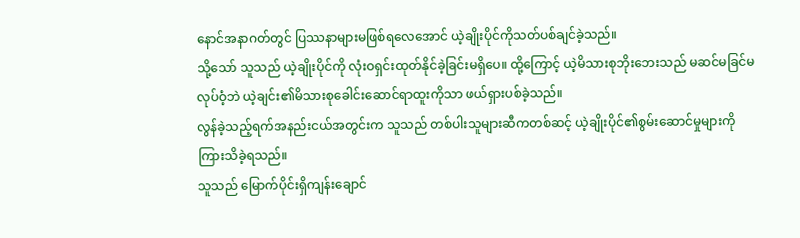နောင်အနာဂတ်တွင် ပြဿနာများမဖြစ်ရလေအောင် ယဲ့ချိုးပိုင်ကိုသတ်ပစ်ချင်ခဲ့သည်။
သို့သော် သူသည် ယဲ့ချိုးပိုင်ကို လုံးဝရှင်းထုတ်နိုင်ခဲ့ခြင်းမရှိပေ။ ထို့ကြောင့် ယဲ့မိသားစုဘိုးဘေးသည် မဆင်မခြင်မလုပ်ဝံ့ဘဲ ယဲ့ချင်း၏မိသားစုခေါင်းဆောင်ရာထူးကိုသာ ဖယ်ရှားပစ်ခဲ့သည်။
လွန်ခဲ့သည့်ရက်အနည်းငယ်အတွင်းက သူသည် တစ်ပါးသူများဆီကတစ်ဆင့် ယဲ့ချိုးပိုင်၏စွမ်းဆောင်မှုများကို ကြားသိခဲ့ရသည်။
သူသည် မြောက်ပိုင်းရှိကျန်းချောင်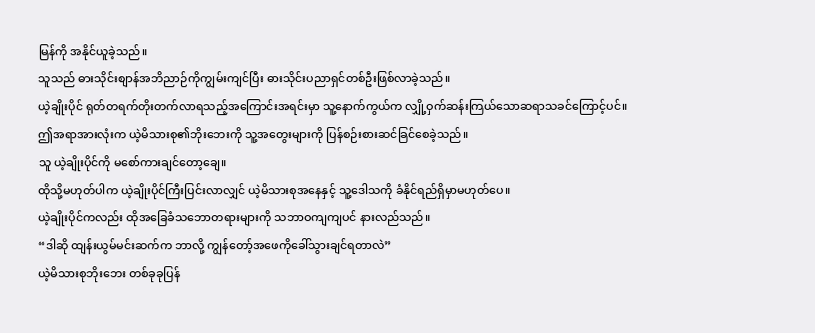မြန်ကို အနိုင်ယူခဲ့သည်။
သူသည် ဓားသိုင်းစျာန်အဘိညာဉ်ကိုကျွမ်းကျင်ပြီး ဓားသိုင်းပညာရှင်တစ်ဦးဖြစ်လာခဲ့သည်။
ယဲ့ချိုးပိုင် ရုတ်တရက်တိုးတက်လာရသည့်အကြောင်းအရင်းမှာ သူ့နောက်ကွယ်က လျှို့ဝှက်ဆန်းကြယ်သောဆရာသခင်ကြောင့်ပင်။
ဤအရာအားလုံးက ယဲ့မိသားစု၏ဘိုးဘေးကို သူ့အတွေးများကို ပြန်စဉ်းစားဆင်ခြင်စေခဲ့သည်။
သူ ယဲ့ချိုးပိုင်ကို မစော်ကားချင်တော့ချေ။
ထိုသို့မဟုတ်ပါက ယဲ့ချိုးပိုင်ကြီးပြင်းလာလျှင် ယဲ့မိသားစုအနေနှင့် သူ့ဒေါသကို ခံနိုင်ရည်ရှိမှာမဟုတ်ပေ။
ယဲ့ချိုးပိုင်ကလည်း ထိုအခြေခံသဘောတရားများကို သဘာဝကျကျပင် နားလည်သည်။
“ဒါဆို ထျန်းယွမ်မင်းဆက်က ဘာလို့ ကျွန်တော့်အဖေကိုခေါ်သွားချင်ရတာလဲ”
ယဲ့မိသားစုဘိုးဘေး တစ်ခုခုပြန်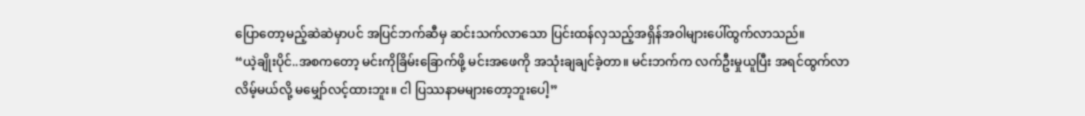ပြောတော့မည့်ဆဲဆဲမှာပင် အပြင်ဘက်ဆီမှ ဆင်းသက်လာသော ပြင်းထန်လှသည့်အရှိန်အဝါများပေါ်ထွက်လာသည်။
“ယဲ့ချိုးပိုင်..အစကတော့ မင်းကိုခြိမ်းခြောက်ဖို့ မင်းအဖေကို အသုံးချချင်ခဲ့တာ။ မင်းဘက်က လက်ဦးမှုယူပြီး အရင်ထွက်လာလိမ့်မယ်လို့ မမျှော်လင့်ထားဘူး။ ငါ ပြဿနာမများတော့ဘူးပေါ့”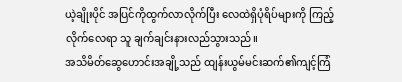ယဲ့ချိုးပိုင် အပြင်ကိုထွက်လာလိုက်ပြီး လေထဲရှိပုံရိပ်များကို ကြည့်လိုက်လေရာ သူ ချက်ချင်းနားလည်သွားသည်။
အသိမိတ်ဆွေဟောင်းအချို့သည် ထျန်းယွမ်မင်းဆက်၏ကျင့်ကြံ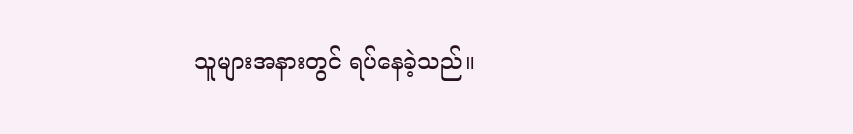သူများအနားတွင် ရပ်နေခဲ့သည်။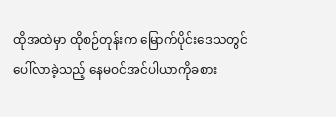ထိုအထဲမှာ ထိုစဉ်တုန်းက မြောက်ပိုင်းဒေသတွင်ပေါ်လာခဲ့သည့် နေမဝင်အင်ပါယာကိုခစား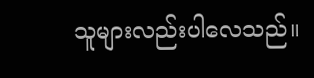သူများလည်းပါလေသည်။